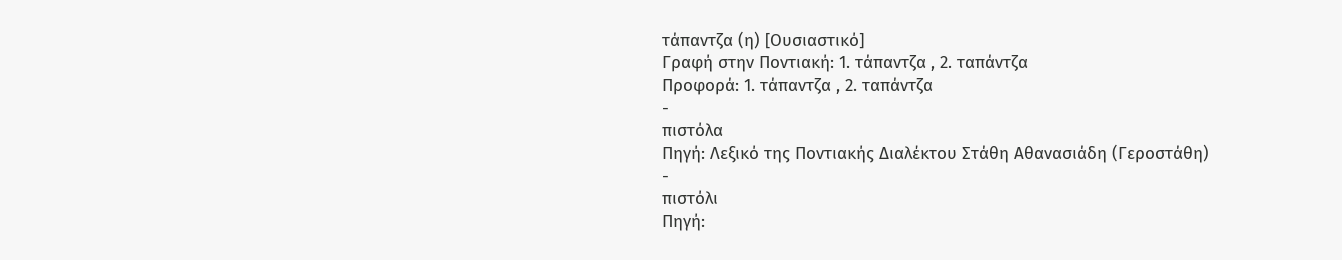τάπαντζα (η) [Ουσιαστικό]
Γραφή στην Ποντιακή: 1. τάπαντζα , 2. ταπάντζα
Προφορά: 1. τάπαντζα , 2. ταπάντζα
-
πιστόλα
Πηγή: Λεξικό της Ποντιακής Διαλέκτου Στάθη Αθανασιάδη (Γεροστάθη)
-
πιστόλι
Πηγή: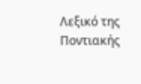Λεξικό της Ποντιακής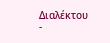Διαλέκτου -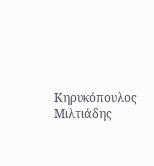Κηρυκόπουλος Μιλτιάδης